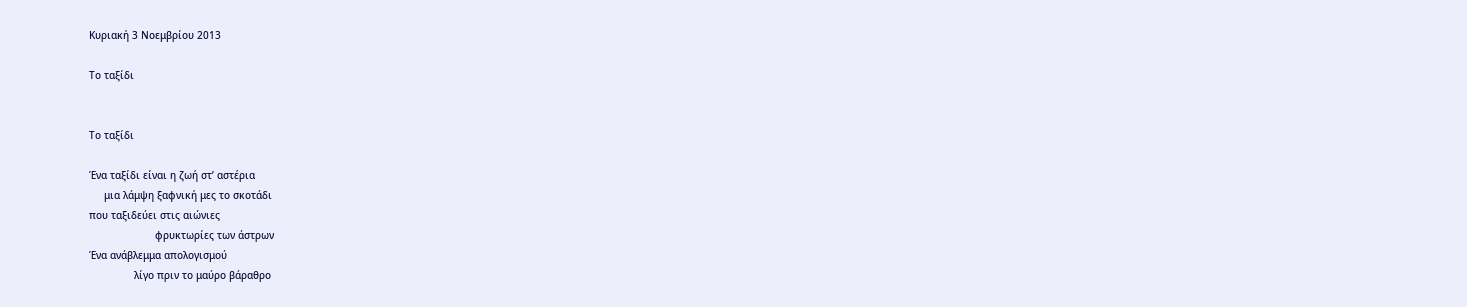Κυριακή 3 Νοεμβρίου 2013

Το ταξίδι


Το ταξίδι

Ένα ταξίδι είναι η ζωή στ’ αστέρια
     μια λάμψη ξαφνική μες το σκοτάδι
που ταξιδεύει στις αιώνιες
                      φρυκτωρίες των άστρων
Ένα ανάβλεμμα απολογισμού
               λίγο πριν το μαύρο βάραθρο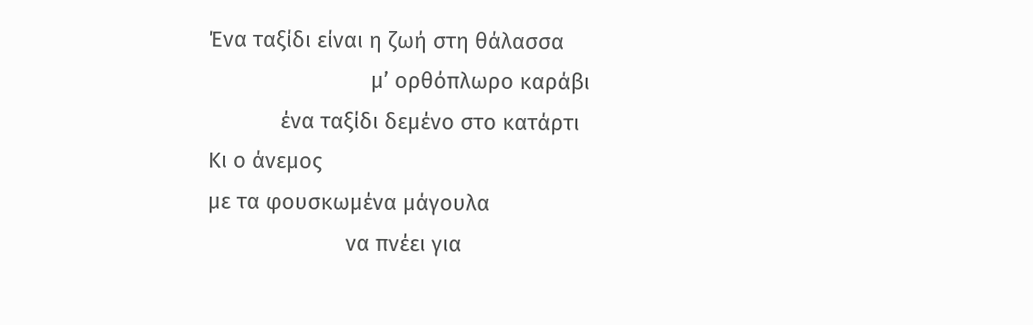Ένα ταξίδι είναι η ζωή στη θάλασσα
                           μ’ ορθόπλωρο καράβι
            ένα ταξίδι δεμένο στο κατάρτι
Κι ο άνεμος
με τα φουσκωμένα μάγουλα
                       να πνέει για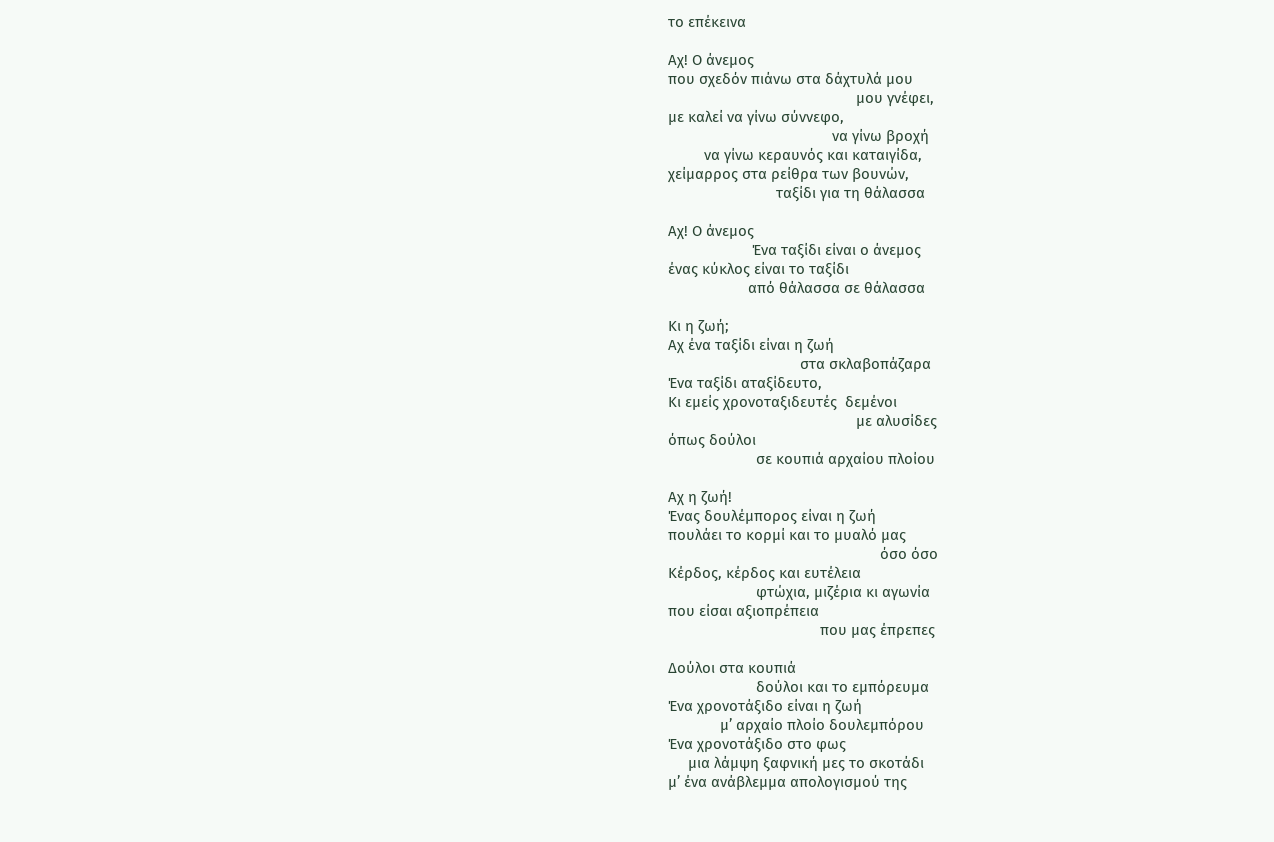το επέκεινα

Αχ! Ο άνεμος
που σχεδόν πιάνω στα δάχτυλά μου
                                               μου γνέφει,
με καλεί να γίνω σύννεφο,
                                         να γίνω βροχή
         να γίνω κεραυνός και καταιγίδα,
χείμαρρος στα ρείθρα των βουνών,
                           ταξίδι για τη θάλασσα

Αχ! Ο άνεμος
                     Ένα ταξίδι είναι ο άνεμος
ένας κύκλος είναι το ταξίδι
                    από θάλασσα σε θάλασσα

Κι η ζωή;
Αχ ένα ταξίδι είναι η ζωή
                                 στα σκλαβοπάζαρα
Ένα ταξίδι αταξίδευτο,
Κι εμείς χρονοταξιδευτές  δεμένοι
                                               με αλυσίδες
όπως δούλοι
                      σε κουπιά αρχαίου πλοίου

Αχ η ζωή!
Ένας δουλέμπορος είναι η ζωή
πουλάει το κορμί και το μυαλό μας
                                                     όσο όσο
Κέρδος, κέρδος και ευτέλεια
                      φτώχια, μιζέρια κι αγωνία
που είσαι αξιοπρέπεια
                                      που μας έπρεπες

Δούλοι στα κουπιά
                      δούλοι και το εμπόρευμα
Ένα χρονοτάξιδο είναι η ζωή
             μ’ αρχαίο πλοίο δουλεμπόρου
Ένα χρονοτάξιδο στο φως
     μια λάμψη ξαφνική μες το σκοτάδι
μ’ ένα ανάβλεμμα απολογισμού της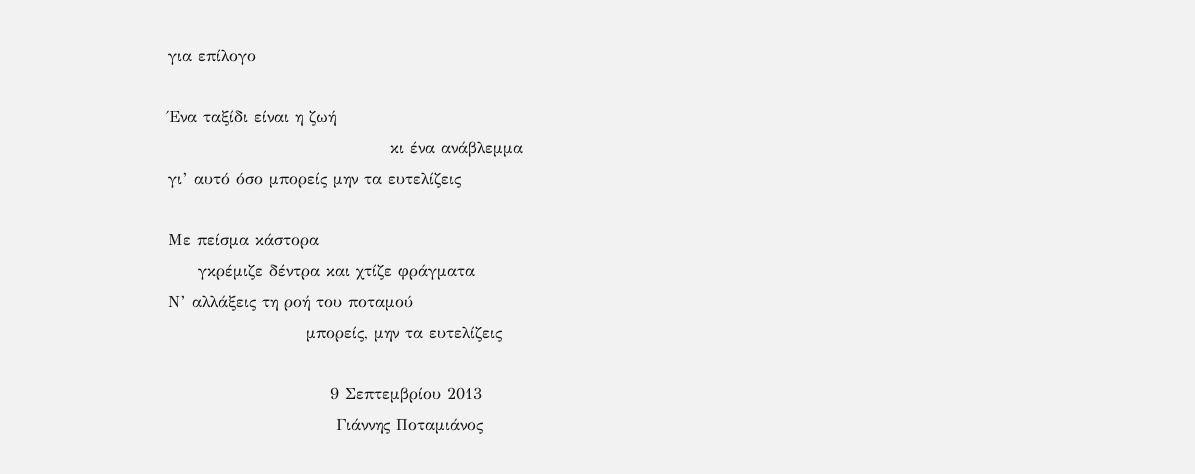για επίλογο

Ένα ταξίδι είναι η ζωή
                                     κι ένα ανάβλεμμα
γι’ αυτό όσο μπορείς μην τα ευτελίζεις

Με πείσμα κάστορα
     γκρέμιζε δέντρα και χτίζε φράγματα
Ν’ αλλάξεις τη ροή του ποταμού
                       μπορείς, μην τα ευτελίζεις

                           9 Σεπτεμβρίου 2013
                            Γιάννης Ποταμιάνος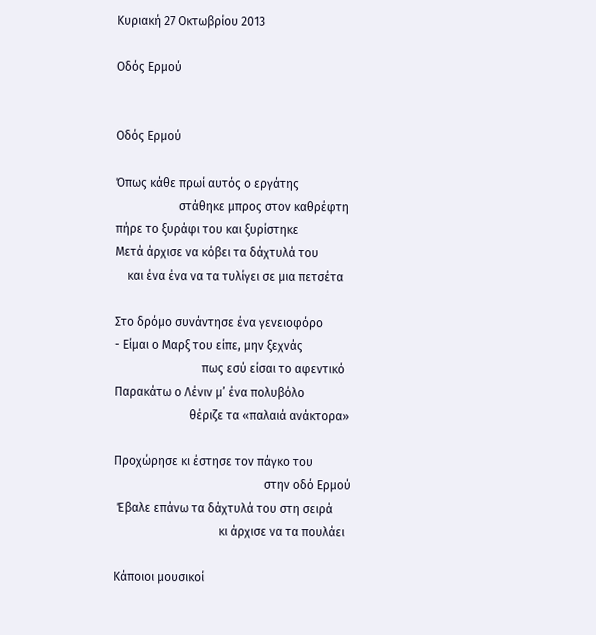Κυριακή 27 Οκτωβρίου 2013

Οδός Ερμού


Οδός Ερμού

Όπως κάθε πρωί αυτός ο εργάτης
                     στάθηκε μπρος στον καθρέφτη
πήρε το ξυράφι του και ξυρίστηκε
Μετά άρχισε να κόβει τα δάχτυλά του
    και ένα ένα να τα τυλίγει σε μια πετσέτα

Στο δρόμο συνάντησε ένα γενειοφόρο
- Είμαι ο Μαρξ του είπε, μην ξεχνάς
                             πως εσύ είσαι το αφεντικό
Παρακάτω ο Λένιν μ’ ένα πολυβόλο
                         θέριζε τα «παλαιά ανάκτορα»

Προχώρησε κι έστησε τον πάγκο του
                                                  στην οδό Ερμού
 Έβαλε επάνω τα δάχτυλά του στη σειρά
                                   κι άρχισε να τα πουλάει

Κάποιοι μουσικοί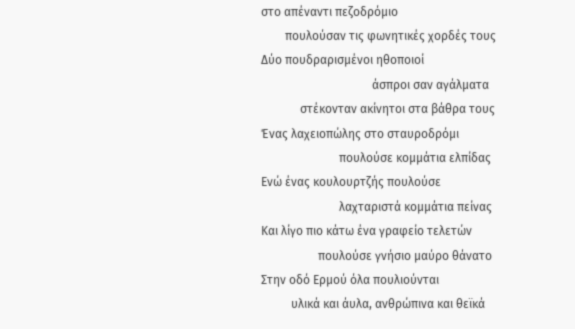στο απέναντι πεζοδρόμιο
        πουλούσαν τις φωνητικές χορδές τους
Δύο πουδραρισμένοι ηθοποιοί
                                     άσπροι σαν αγάλματα
             στέκονταν ακίνητοι στα βάθρα τους
Ένας λαχειοπώλης στο σταυροδρόμι
                          πουλούσε κομμάτια ελπίδας
Ενώ ένας κουλουρτζής πουλούσε
                          λαχταριστά κομμάτια πείνας
Και λίγο πιο κάτω ένα γραφείο τελετών
                   πουλούσε γνήσιο μαύρο θάνατο
Στην οδό Ερμού όλα πουλιούνται
          υλικά και άυλα, ανθρώπινα και θεϊκά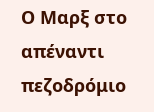Ο Μαρξ στο απέναντι πεζοδρόμιο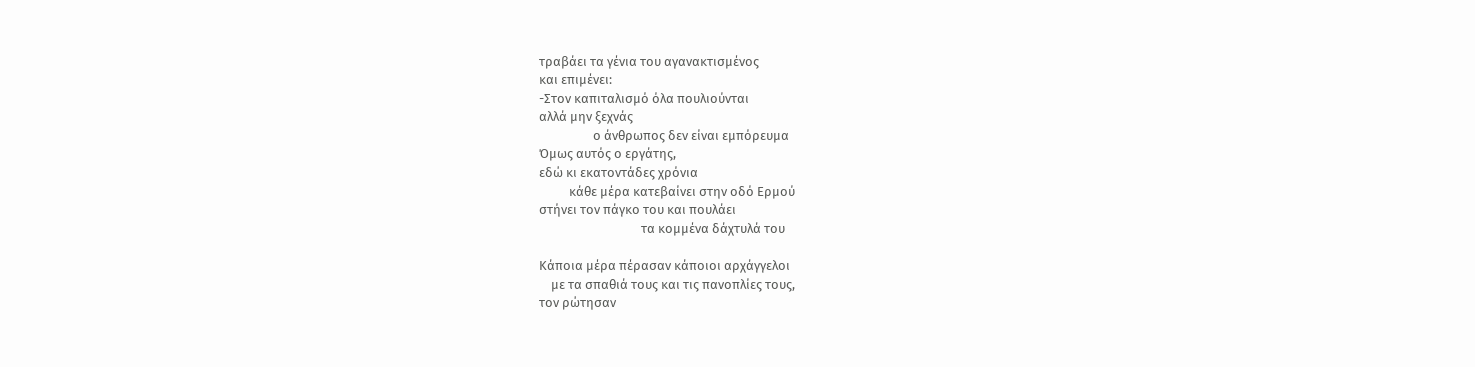τραβάει τα γένια του αγανακτισμένος
και επιμένει:
-Στον καπιταλισμό όλα πουλιούνται
αλλά μην ξεχνάς
                  ο άνθρωπος δεν είναι εμπόρευμα
Όμως αυτός ο εργάτης,
εδώ κι εκατοντάδες χρόνια
          κάθε μέρα κατεβαίνει στην οδό Ερμού
στήνει τον πάγκο του και πουλάει
                                  τα κομμένα δάχτυλά του

Κάποια μέρα πέρασαν κάποιοι αρχάγγελοι
    με τα σπαθιά τους και τις πανοπλίες τους,
τον ρώτησαν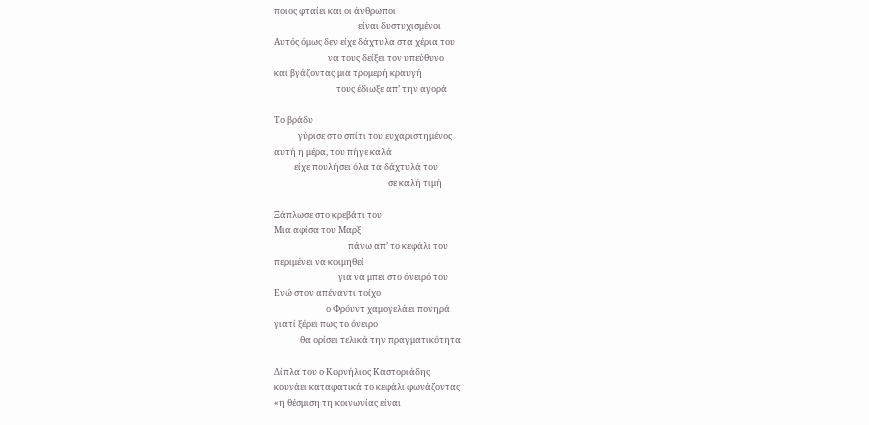ποιος φταίει και οι άνθρωποι
                                          είναι δυστυχισμένοι
Αυτός όμως δεν είχε δάχτυλα στα χέρια του
                           να τους δείξει τον υπεύθυνο
και βγάζοντας μια τρομερή κραυγή
                               τους έδιωξε απ’ την αγορά

Το βράδυ
            γύρισε στο σπίτι του ευχαριστημένος
αυτή η μέρα, του πήγε καλά
          είχε πουλήσει όλα τα δάχτυλά του
                                                         σε καλή τιμή

Ξάπλωσε στο κρεβάτι του
Μια αφίσα του Μαρξ
                                     πάνω απ’ το κεφάλι του
περιμένει να κοιμηθεί
                                για να μπει στο όνειρό του
Ενώ στον απέναντι τοίχο
                          ο Φρόυντ χαμογελάει πονηρά
γιατί ξέρει πως το όνειρο
             θα ορίσει τελικά την πραγματικότητα

Δίπλα του ο Κορνήλιος Καστοριάδης
κουνάει καταφατικά το κεφάλι φωνάζοντας
«η θέσμιση τη κοινωνίας είναι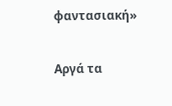φαντασιακή»

Αργά τα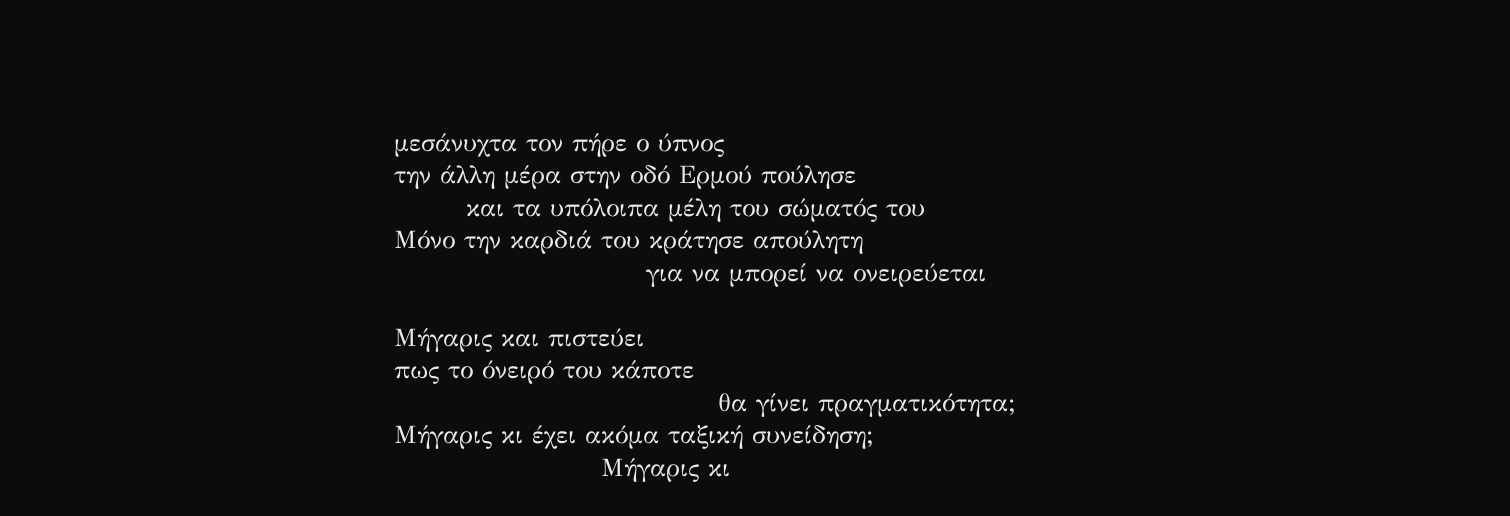μεσάνυχτα τον πήρε ο ύπνος
την άλλη μέρα στην οδό Ερμού πούλησε
        και τα υπόλοιπα μέλη του σώματός του
Μόνο την καρδιά του κράτησε απούλητη
                            για να μπορεί να ονειρεύεται

Μήγαρις και πιστεύει
πως το όνειρό του κάποτε
                                    θα γίνει πραγματικότητα;
Μήγαρις κι έχει ακόμα ταξική συνείδηση;
                       Μήγαρις κι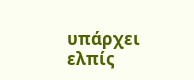υπάρχει ελπίς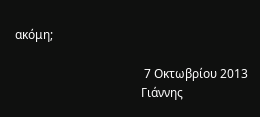ακόμη;

                                           7 Οκτωβρίου 2013
                                          Γιάννης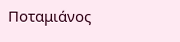Ποταμιάνος